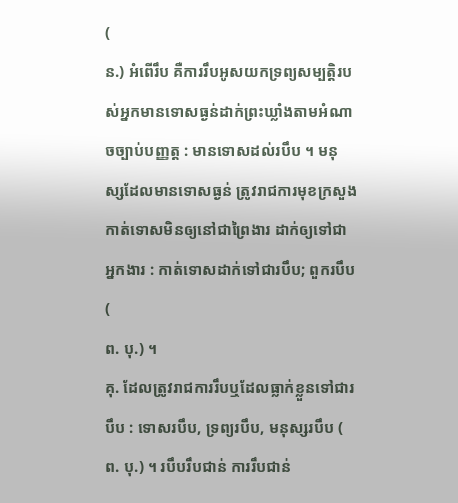(
ន.) អំពើរឹប គឺការរឹបអូសយកទ្រព្យសម្បត្តិរបស់អ្នកមានទោសធ្ងន់ដាក់ព្រះឃ្លាំងតាមអំណាចច្បាប់បញ្ញត្ត : មានទោសដល់របឹប ។ មនុស្សដែលមានទោសធ្ងន់ ត្រូវរាជការមុខក្រសួងកាត់ទោសមិនឲ្យនៅជាព្រៃងារ ដាក់ឲ្យទៅជាអ្នកងារ : កាត់ទោសដាក់ទៅជារបឹប; ពួករបឹប (
ព. បុ.) ។
គុ. ដែលត្រូវរាជការរឹបឬដែលធ្លាក់ខ្លួនទៅជារបឹប : ទោសរបឹប, ទ្រព្យរបឹប, មនុស្សរបឹប (
ព. បុ.) ។ របឹបរឹបជាន់ ការរឹបជាន់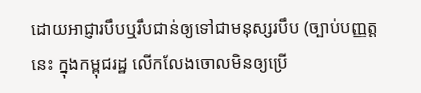ដោយអាជ្ញារបឹបឬរឹបជាន់ឲ្យទៅជាមនុស្សរបឹប (ច្បាប់បញ្ញត្តនេះ ក្នុងកម្ពុជរដ្ឋ លើកលែងចោលមិនឲ្យប្រើ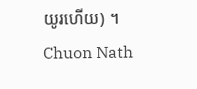យូរហើយ) ។
Chuon Nath